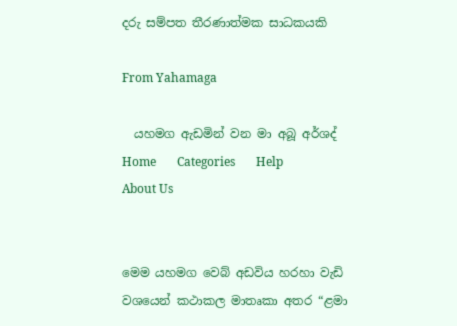දරු සම්පත තීරණාත්මක සාධකයකි

From Yahamaga

  යහමග ඇඩමින් වන මා අබූ අර්ශද්       Home       Categories       Help       About Us


මෙම යහමග වෙබ් අඩවිය හරහා වැඩි වශයෙන් කථාකල මාතෘකා අතර “ළමා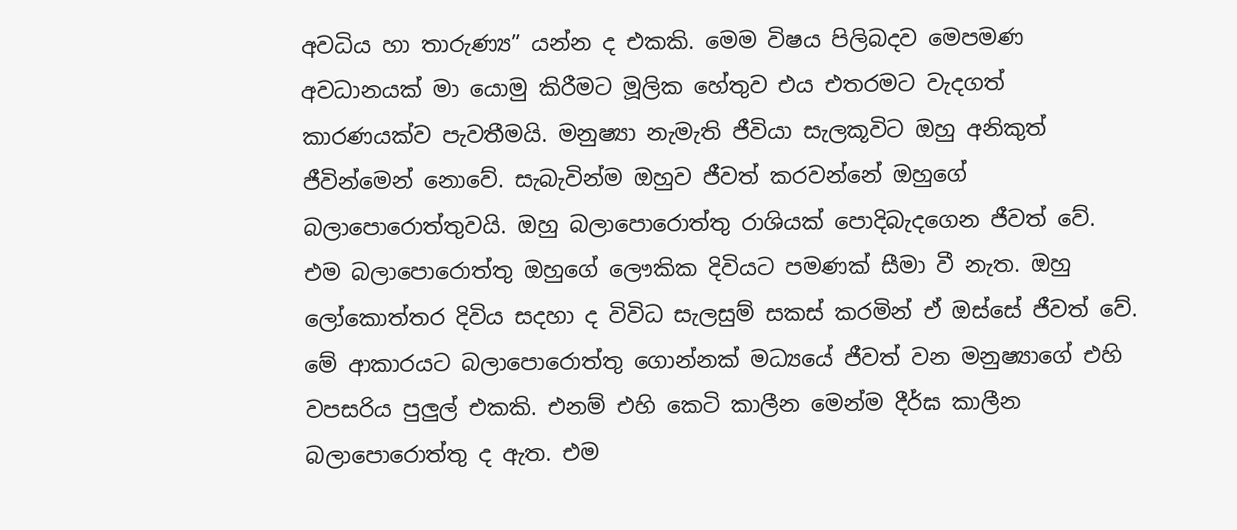අවධිය හා තාරුණ්‍ය” යන්න ද එකකි. මෙම විෂය පිලිබදව මෙපමණ අවධානයක් මා යොමු කිරීමට මූලික හේතුව එය එතරමට වැදගත් කාරණයක්ව පැවතීමයි. මනුෂ්‍යා නැමැති ජීවියා සැලකූවිට ඔහු අනිකුත් ජීවින්මෙන් නොවේ. සැබැවින්ම ඔහුව ජීවත් කරවන්නේ ඔහුගේ බලාපොරොත්තුවයි. ඔහු බලාපොරොත්තු රාශියක් පොදිබැ‍දගෙන ජීවත් වේ. එම බලාපොරොත්තු ඔහුගේ ලෞකික දිවියට පමණක් සීමා වී නැත. ඔහු ලෝකොත්තර දිවිය සදහා ද විවිධ සැලසුම් සකස් කරමින් ඒ ඔස්සේ ජීවත් වේ. මේ ආකාරයට බලාපොරොත්තු ගොන්නක් මධ්‍යයේ ජීවත් වන මනුෂ්‍යාගේ එහි වපසරිය පුලුල් එකකි. එනම් එහි කෙටි කාලීන මෙන්ම දීර්ඝ කාලීන බලාපොරොත්තු ද ඇත. එම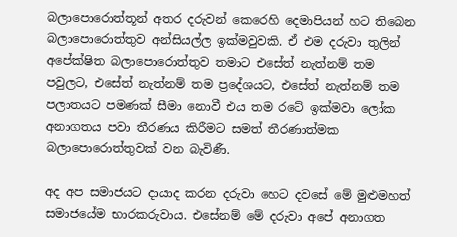බලාපොරොත්තූන් අතර දරුවන් කෙරෙහි දෙමාපියන් හට තිබෙන බලාපොරොත්තුව අන්සියල්ල ඉක්මවුවකි. ඒ එම දරුවා තුලින් අපේක්ෂිත බලාපොරොත්තුව තමාට එසේත් නැත්නම් තම පවුලට, එසේත් නැත්නම් තම ප්‍රදේශයට, එසේත් නැත්නම් තම පලාතයට පමණක් සීමා නොවී එය තම රටේ ඉක්මවා ලෝක අනාගතය පවා තීරණය කිරීමට සමත් තීරණාත්මක බලාපොරොත්තුවක් වන බැවිණී.

අද අප සමාජයට දායාද කරන දරුවා හෙට දවසේ මේ මුළුමහත් සමාජයේම භාරකරුවාය. එසේනම් මේ දරුවා අපේ අනාගත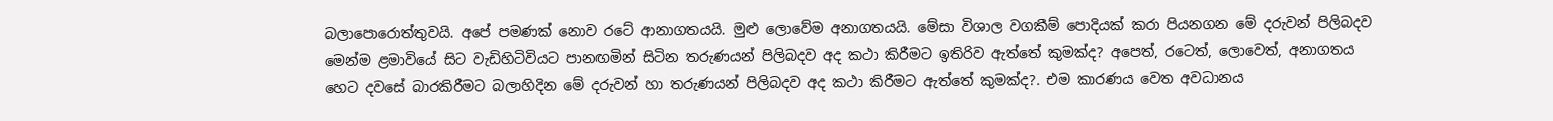බලාපොරොත්තුවයි. අපේ පමණක් නොව රටේ ආනාගතයයි. මුළු ලොවේම අනාගතයයි. මේසා විශාල වගකීම් පොදියක් කරා පියනගන මේ දරුවන් පිලිබදව මෙන්ම ළමාවියේ සිට වැඩිහිටිවියට පානඟමින් සිටින තරුණයන් පිලිබදව අද කථා කිරීමට ඉතිරිව ඇත්තේ කුමක්ද? අපෙත්, රටෙත්, ලොවෙත්, අනාගතය හෙට දවසේ බාරකිරීමට බලාහිදින මේ දරුවන් හා තරුණයන් පිලිබදව අද කථා කිරීමට ඇත්තේ කුමක්ද?. එම කාරණය වෙත අවධානය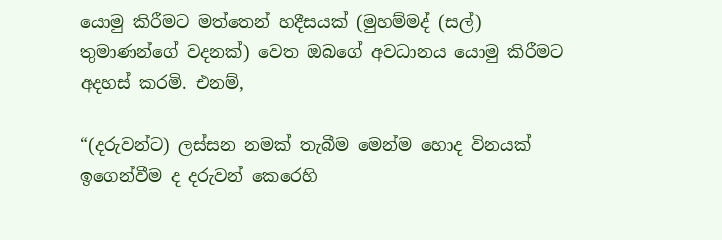යොමු කිරීමට මත්තෙන් හදීසයක් (මුහම්මද් (සල්) තුමාණන්ගේ වදනක්) වෙත ඔබගේ අවධානය යොමු කිරීමට අදහස් කරමි. එනම්,

“(දරුවන්ට) ලස්සන නමක් තැබීම ‍මෙන්ම හොද විනයක් ඉගෙන්වීම ද දරුවන් කෙරෙහි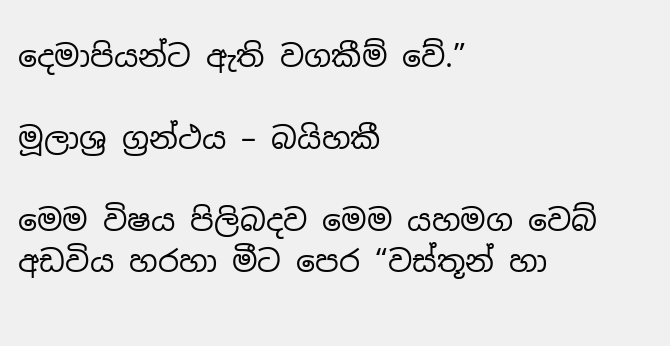දෙමාපියන්ට ඇති වගකීම් වේ.”

මූලාශ්‍ර ග්‍රන්ථය – බයිහකී

මෙම විෂය පිලිබදව මෙම යහමග වෙබ් අඩවිය හරහා මීට පෙර “වස්තූන් හා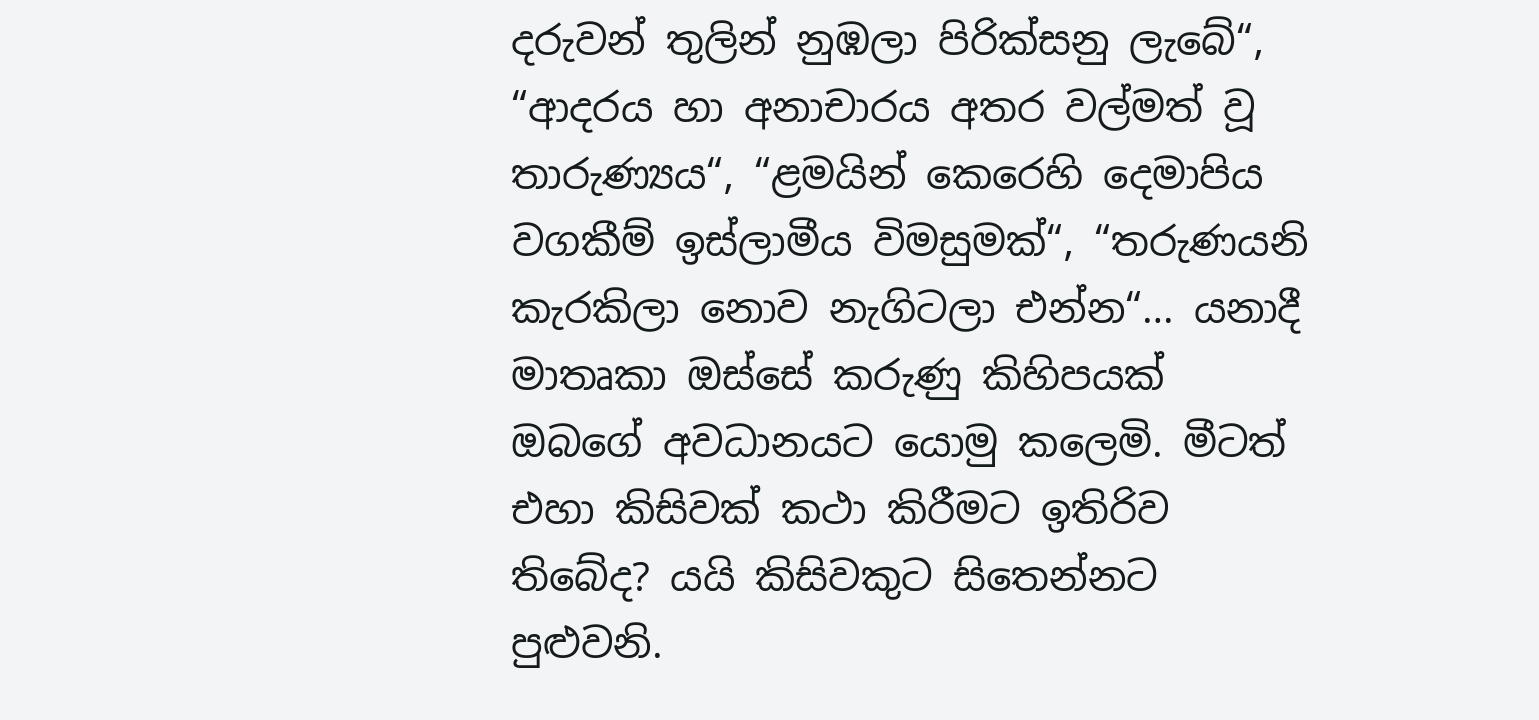දරුවන් තුලින් නුඹලා පිරික්සනු ලැබේ“, “ආදරය හා අනාචාරය අතර වල්මත් වූ තාරුණ්‍යය“, “ළමයින් කෙරෙහි දෙමාපිය වගකීම් ඉස්ලාමීය විමසුමක්“, “තරුණයනි කැරකිලා නොව නැගිටලා එන්න“… යනාදී මාතෘකා ඔස්සේ කරුණු කිහිපයක් ඔබගේ අවධානයට යොමු කලෙමි. මීටත් එහා කිසිවක් කථා කිරීමට ඉතිරිව තිබේද? යයි කිසිවකුට සිතෙන්නට පුළුවනි.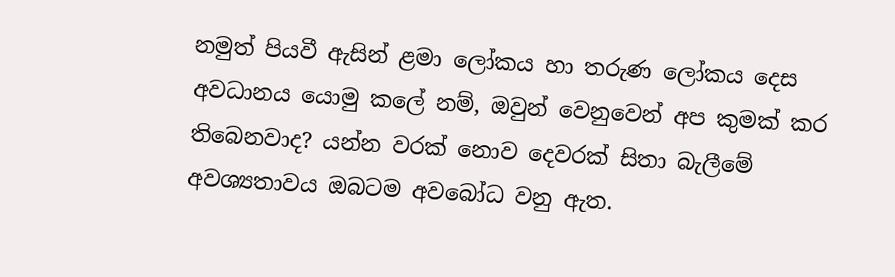නමුත් පියවී ඇසින් ළමා ලෝකය හා තරුණ ලෝකය දෙස අවධානය යොමු කලේ නම්, ඔවුන් වෙනුවෙන් අප කුමක් කර තිබෙනවාද? යන්න වරක් නොව දෙවරක් සිතා බැලීමේ අවශ්‍යතාවය ඔබටම අවබෝධ වනු ඇත.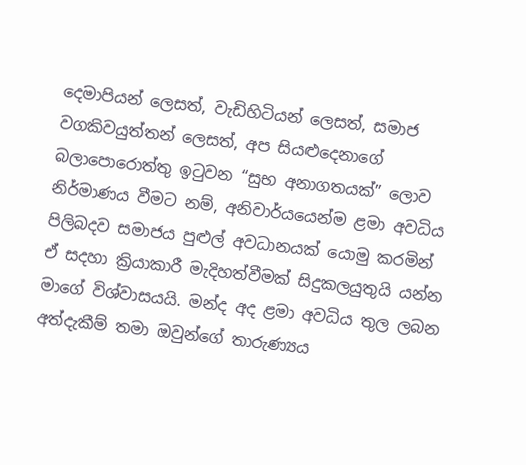දෙමාපියන් ලෙසත්, වැඩිහිටියන් ලෙසත්, සමාජ වගකිවයුත්තන් ලෙසත්, අප සියළුදෙනාගේ බලාපොරොත්තු ඉටුවන “සුභ අනාගතයක්” ලොව නිර්මාණය වීමට නම්, අනිවාර්යයෙන්ම ළමා අවධිය පිලිබදව සමාජය පුළුල් අවධානයක් යොමු කරමින් ඒ සදහා ක්‍රියාකාරී මැදිහත්වීමක් සිදුකලයුතුයි යන්න මාගේ විශ්වාසයයි. මන්ද අද ළමා අවධිය තුල ලබන අත්දැකීම් තමා ඔවුන්ගේ තාරුණ්‍යය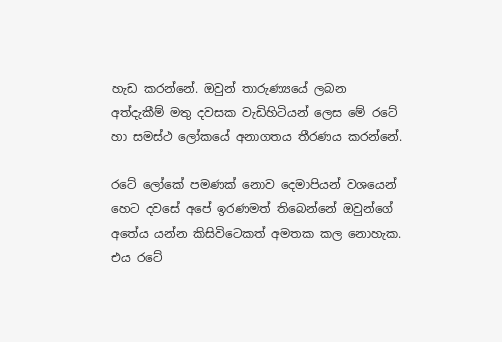හැඩ කරන්නේ. ඔවුන් තාරුණ්‍යයේ ලබන අත්දැකීම් මතු දවසක වැඩිහිටියන් ලෙස මේ රටේ හා සමස්ථ ලෝකයේ අනාගතය තීරණය කරන්නේ.

රටේ ලෝකේ පමණක් නොව දෙමාපියන් වශයෙන් හෙට දවසේ අපේ ඉරණමත් තිබෙන්නේ ඔවුන්ගේ අතේය යන්න කිසිවිටෙකත් අමතක කල නොහැක. එය රටේ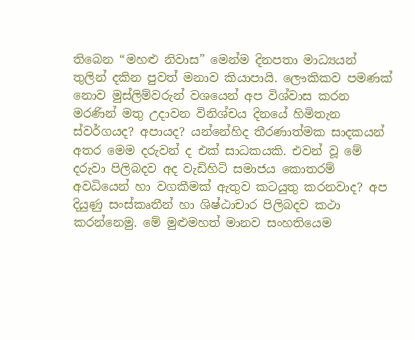තිබෙන “මහළු නිවාස” මෙන්ම දිනපතා මාධ්‍යයන් තුලින් දකින පුවත් මනාව කියාපායි. ලෞකිකව පමණක් නොව මුස්ලිම්වරුන් වශයෙන් අප විශ්වාස කරන මරණින් මතු උදාවන විනිශ්චය දිනයේ හිමිතැන ස්වර්ගයද? අපායද? යන්නේහිද තීරණාත්මක සාදකයන් අතර මෙම දරුවන් ද එක් සාධකයකි. එවන් වූ මේ දරුවා පිලිබදව අද වැඩිහිටි සමාජය කොතරම් අවධියෙන් හා වගකීමක් ඇතුව කටයුතු කරනවාද? අප දියුණු සංස්කෘතීන් හා ශිෂ්ඨාචාර පිලිබදව කථා කරන්නෙමු. මේ මුළුමහත් මානව සංහතියෙම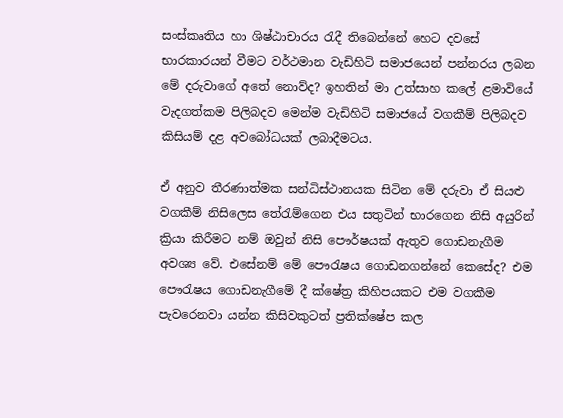සංස්කෘතිය හා ශිෂ්ඨාචාරය රැදී තිබෙන්නේ හෙට දවසේ භාරකාරයන් වීමට වර්ථමාන වැඩිහිටි සමාජයෙන් පන්නරය ලබන මේ දරුවාගේ අතේ නොව්ද? ඉහතින් මා උත්සාහ කලේ ළමාවියේ වැදගත්කම පිලිබදව මෙන්ම වැඩිහිටි සමාජයේ වගකීම් පිලිබදව කිසියම් දළ අවබෝධයක් ලබාදීමටය.

ඒ අනුව තීරණාත්මක සන්ධිස්ථානයක සිටින මේ දරුවා ඒ සියළු වගකීම් නිසිලෙස තේරැම්ගෙන එය සතුටින් භාරගෙන නිසි අයුරින් ක්‍රියා කිරීමට නම් ඔවුන් නිසි පෞර්ෂයක් ඇතුව ගොඩනැගීම අවශ්‍ය වේ. එසේනම් මේ පෞරැෂය ගොඩනගන්නේ කෙසේද? එම පෞරැෂය ගොඩනැගීමේ දී ක්ෂේත්‍ර කිහිපයකට එම වගකීම පැවරෙනවා යන්න කිසිවකුටත් ප්‍රතික්ෂේප කල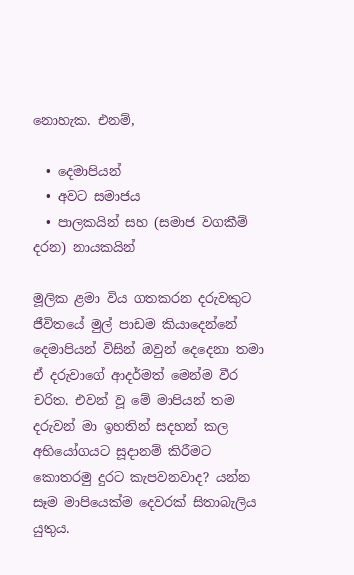නොහැක. එනම්,

  • දෙමාපියන්
  • අවට සමාජය
  • පාලකයින් සහ (සමාජ වගකීම් දරන) නායකයින්

මූලික ළමා විය ගතකරන දරුවකුට ජීවිතයේ මුල් පාඩම කියාදෙන්නේ දෙමාපියන් විසින් ඔවුන් දෙදෙනා තමා ඒ දරුවාගේ ආදර්මත් මෙන්ම වීර චරිත. එවන් වූ මේ මාපියන් තම දරුවන් මා ඉහතින් සදහන් කල අභියෝගයට සූදානම් කිරීමට කොතරමු දුරට කැපවනවාද? යන්න සෑම මාපියෙක්ම දෙවරක් සිතාබැලිය යුතුය.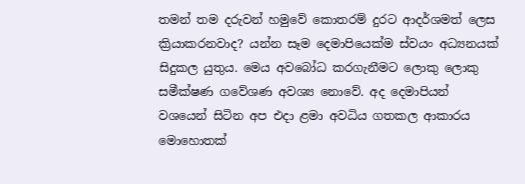තමන් තම දරුවන් හමුවේ කොතරම් දුරට ආදර්ශමත් ලෙස ක්‍රියාකරනවාද? යන්න සෑම දෙමාපියෙක්ම ස්වයං අධ්‍යනයක් සිදුකල යුතුය. මෙය අවබෝධ කරගැනීමට ලොකු ලොකු සමීක්ෂණ ගවේශණ අවශ්‍ය නොවේ. අද දෙමාපියන් වශයෙන් සිටින අප එදා ළමා අවධිය ගතකල ආකාරය මොහොතක්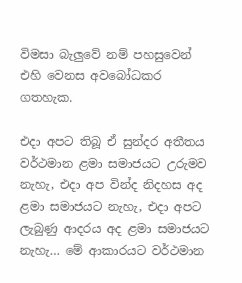විමසා බැලුවේ නම් පහසුවෙන් එහි වෙනස අවබෝධකර ගතහැක.

එදා අපට තිබූ ඒ සුන්දර අතීතය වර්ථමාන ළමා සමාජයට උරුමව නැහැ, එදා අප වින්ද නිදහස අද ළමා සමාජයට නැහැ, එදා අපට ලැබුණු ආදරය අද ළමා සමාජයට නැහැ… මේ ආකාරයට වර්ථමාන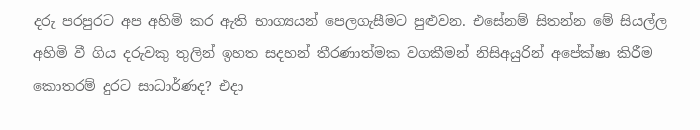දරු පරපුරට අප අහිමි කර ඇති භාග්‍යයන් පෙලගැසීමට පුළුවන. එසේනම් සිතන්න මේ සියල්ල අහිමි වී ගිය දරුවකු තුලින් ඉහත සදහන් තීරණාත්මක වගකීමන් නිසිඅයුරින් අපේක්ෂා කිරීම කොතරම් දුරට සාධාර්ණද? එදා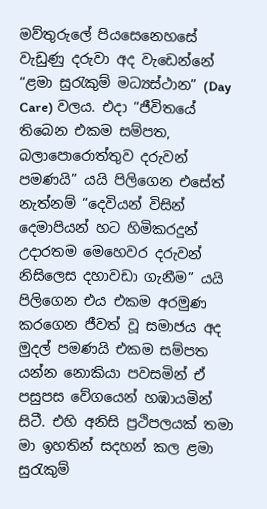මව්තුරුලේ පියසෙනෙහසේ වැඩුණු දරුවා අද වැඩෙන්නේ “ළමා සුරැකුම් මධ්‍යස්ථාන” (Day Care) වලය. එදා “ජීවිතයේ තිබෙන එකම සම්පත, බලාපොරොත්තුව දරුවන් පමණයි” යයි පිලිගෙන එසේත් නැත්නම් “දෙවියන් විසින් දෙමාපියන් හට හිමිකරදුන් උදාරතම මෙහෙවර දරුවන් නිසිලෙස දහාවඩා ගැනීම” යයි පිලිගෙන එය එකම අරමුණ කරගෙන ජීවත් වූ සමාජය අද මුදල් පමණයි එකම සම්පත යන්න නොකියා පවසමින් ඒ පසුපස වේගයෙන් හඹායමින් සිටී. එහි අනිසි ප්‍රථිපලයක් තමා මා ඉහතින් සදහන් කල ළමා සුරැකුම්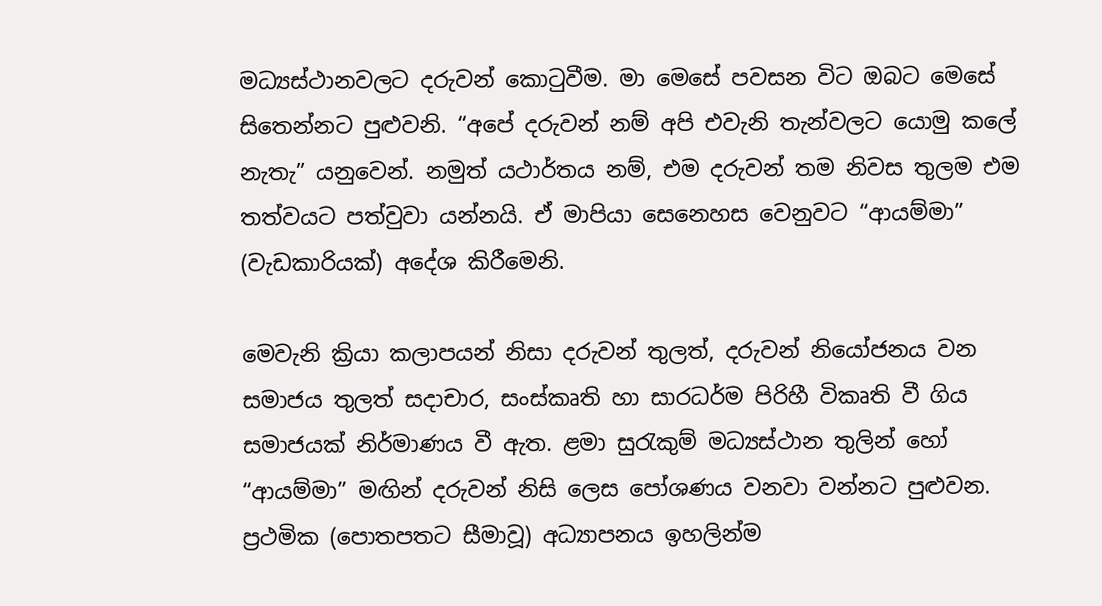මධ්‍යස්ථානවලට දරුවන් කොටුවීම. මා මෙසේ පවසන විට ඔබට මෙසේ සිතෙන්නට පුළුවනි. “අපේ දරුවන් නම් අපි එවැනි තැන්වලට යොමු කලේ නැතැ” යනුවෙන්. නමුත් යථාර්තය නම්, එම දරුවන් තම නිවස තුලම එම තත්වයට පත්වුවා යන්නයි. ඒ මාපියා සෙනෙහස වෙනුවට “ආයම්මා” (වැඩකාරියක්) අදේශ කිරීමෙනි.

මෙවැනි ක්‍රියා කලාපයන් නිසා දරුවන් තුලත්, දරුවන් නියෝජනය වන සමාජය තුලත් සදාචාර, සංස්කෘති හා සාරධර්ම පිරිහී විකෘති වී ගිය සමාජයක් නිර්මාණය වී ඇත. ළමා සුරැකුම් මධ්‍යස්ථාන තුලින් හෝ “ආයම්මා” මඟින් දරුවන් නිසි ලෙස පෝශණය වනවා වන්නට පුළුවන. ප්‍රථමික (පොතපතට සීමාවූ) අධ්‍යාපනය ඉහලින්ම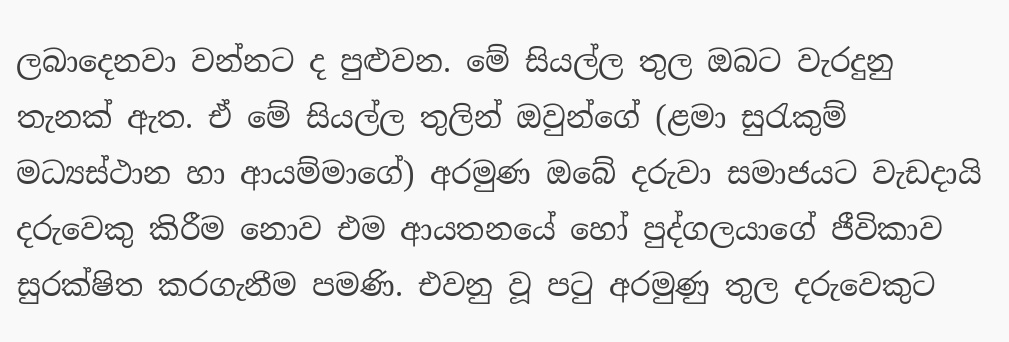ලබාදෙනවා වන්නට ද පුළුවන. මේ සියල්ල තුල ඔබට වැරදුනු තැනක් ඇත. ඒ මේ සියල්ල තුලින් ඔවුන්ගේ (ළමා සුරැකුම් මධ්‍යස්ථාන හා ආයම්මාගේ) අරමුණ ඔබේ දරුවා සමාජයට වැඩදායි දරුවෙකු කිරීම නොව එම ආයතනයේ හෝ පුද්ගලයාගේ ජීවිකාව සුරක්ෂිත කරගැනීම පමණි. එවනු වූ පටු අරමුණු තුල දරුවෙකුට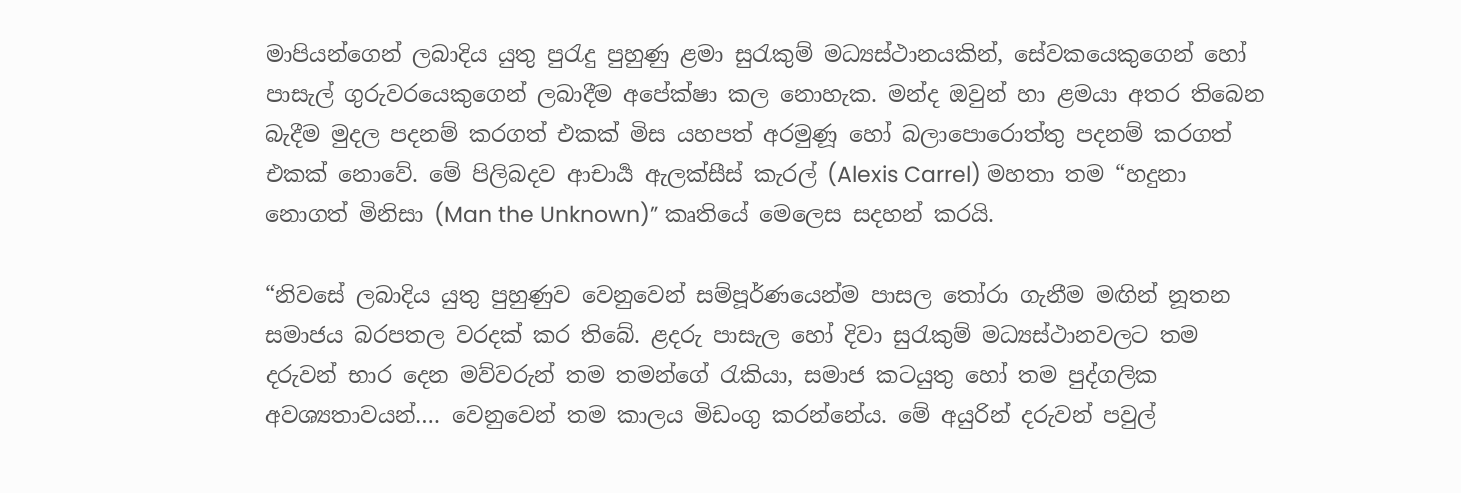මාපියන්ගෙන් ලබාදිය යුතු පුරැදු පුහුණු ළමා සුරැකුම් මධ්‍යස්ථානයකින්, සේවකයෙකුගෙන් හෝ පාසැල් ගුරුවරයෙකුගෙන් ලබාදීම අපේක්ෂා කල නොහැක. මන්ද ඔවුන් හා ළමයා අතර තිබෙන බැදීම මුදල පදනම් කරගත් එකක් මිස යහපත් අරමුණූ හෝ බලාපොරොත්තු පදනම් කරගත් එකක් නොවේ. මේ පිලිබදව ආචාර්‍ය ඇලක්සීස් කැරල් (Alexis Carrel) මහතා තම “හදුනා නොගත් මිනිසා (Man the Unknown)” කෘතියේ මෙලෙස සදහන් කරයි.

“නිවසේ ලබාදිය යුතු පුහුණුව වෙනුවෙන් සම්පූර්ණයෙන්ම පාසල තෝරා ගැනීම මඟින් නූතන සමාජය බරපතල වරදක් කර තිබේ. ළදරු පාසැල හෝ දිවා සුරැකුම් මධ්‍යස්ථානවලට තම දරුවන් භාර දෙන මව්වරුන් තම තමන්ගේ රැකියා, සමාජ කටයුතු හෝ තම පුද්ගලික අවශ්‍යතාවයන්…. වෙනුවෙන් තම කාලය මිඩංගු කරන්නේය. මේ අයුරින් දරුවන් පවුල්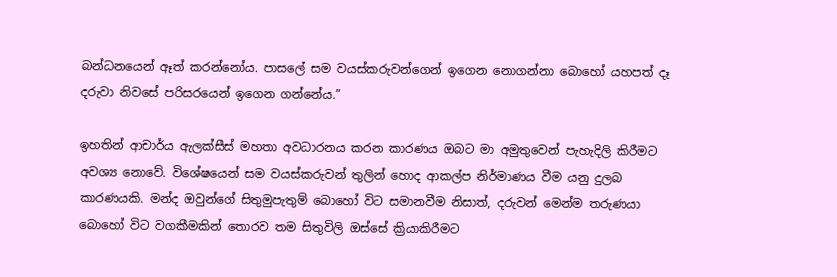බන්ධනයෙන් ඈත් කරන්නෝය. පාසලේ සම වයස්කරුවන්ගෙන් ඉගෙන නොගන්නා බොහෝ යහපත් දෑ දරුවා නිවසේ පරිසරයෙන් ඉගෙන ගන්නේය.”

ඉහතින් ආචාර්ය ඇලක්සීස් මහතා අවධාරනය කරන කාරණය ඔබට මා අමුතුවෙන් පැහැදිලි කිරීමට අවශ්‍ය නොවේ. විශේෂයෙන් සම වයස්කරුවන් තුලින් හොද ආකල්ප නිර්මාණය වීම යනු දුලබ කාරණයකි. මන්ද ඔවුන්ගේ සිතුමුපැතුම් බොහෝ විට සමානවීම නිසාත්, දරුවන් මෙන්ම තරුණයා බොහෝ විට වගකීමකින් තොරව තම සිතුවිලි ඔස්සේ ක්‍රියාකිරීමට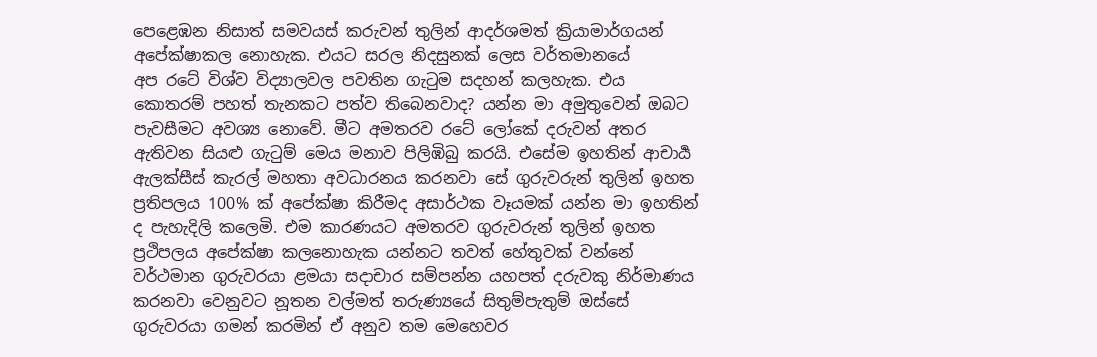පෙළ‍ෙඹන නිසාත් සමවයස් කරුවන් තුලින් ආදර්ශමත් ක්‍රියාමාර්ගයන් අපේක්ෂාකල නොහැක. එයට සරල නිදසුනක් ලෙස වර්තමානයේ අප ‍රටේ විශ්ව විද්‍යාලවල පවතින ගැටුම සදහන් කලහැක. එය කොතරම් පහත් තැනකට පත්ව තිබෙනවාද? යන්න මා අමුතුවෙන් ඔබට පැවසීමට අවශ්‍ය නොවේ. මීට අමතරව ‍රටේ ලෝකේ දරුවන් අතර ඇතිවන සියළු ගැටුම් මෙය මනාව පිලිඹිබු කරයි. එසේම ඉහතින් ආචාර්‍ය ඇලක්සීස් කැරල් මහතා අවධාරනය කරනවා සේ ගුරුවරුන් තුලින් ඉහත ප්‍රතිපලය 100% ක් අපේක්ෂා කිරීමද අසාර්ථක වෑයමක් යන්න මා ඉහතින් ද පැහැදිලි කලෙමි. එම කාරණයට අමතරව ගුරුවරුන් තුලින් ඉහත ප්‍රථිපලය අපේක්ෂා කලනොහැක යන්නට තවත් හේතුවක් වන්නේ වර්ථමාන ගුරුවරයා ළමයා සදාචාර සම්පන්න යහපත් දරුවකු නිර්මාණය කරනවා වෙනුවට නූතන වල්මත් තරුණ්‍යයේ සිතුම්පැතුම් ඔස්සේ ගුරුවරයා ගමන් කරමින් ඒ අනුව තම මෙහෙවර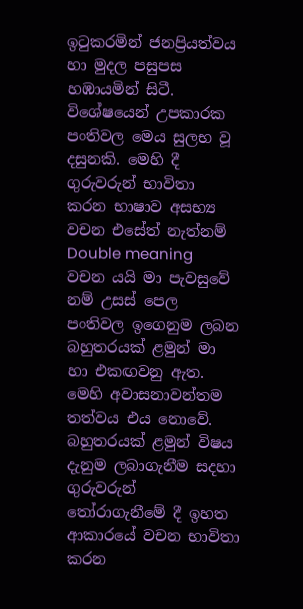ඉටුකරමින් ජනප්‍රියත්වය හා මුදල පසුපස හඹායමින් සිටී. විශේෂයෙන් උපකාරක පංතිවල මෙය සුලභ වූ දසුනකි. මෙහි දී ගුරුවරුන් භාවිතා කරන භාෂාව අසභ්‍ය වචන එසේත් නැත්නම් Double meaning වචන යයි මා පැවසුවේ නම් උසස් පෙල පංතිවල ඉගෙනුම ලබන බහුතරයක් ළමුන් මා හා එකඟවනු ඇත. මෙහි අවාසනාවන්තම තත්වය එය නොවේ. බහුතරයක් ළමුන් විෂය දැනුම ලබාගැනීම සදහා ගුරුවරුන් තෝරාගැනීමේ දී ඉහත ආකාරයේ වචන භාවිතා කරන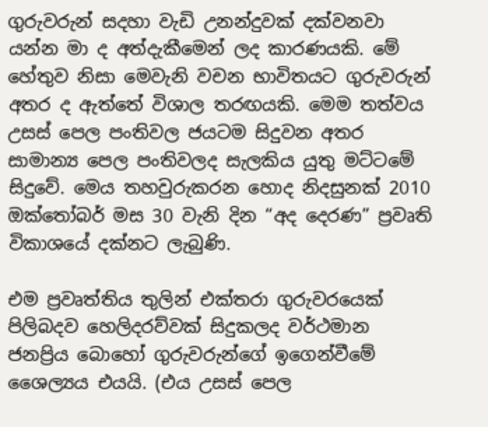ගුරුවරුන් සදහා වැඩි උනන්දුවක් දක්වනවා යන්න මා ද අත්දැකීමෙන් ලද කාරණයකි. මේ හේතුව නිසා මෙවැනි වචන භාවිතයට ගුරුවරුන් අතර ද ඇත්තේ විශාල තරඟයකි. මෙම තත්වය උසස් පෙල පංතිවල ජයටම සිදුවන අතර සාමාන්‍ය පෙල පංතිවලද සැලකිය යුතු මට්ටමේ සිදුවේ. මෙය තහවුරුකරන හොද නිදසුනක් 2010 ඔක්තෝබර් මස 30 වැනි දින “අද දෙරණ” ප්‍රවෘති විකාශයේ දක්නට ලැබුණි.

එම ප්‍රවෘත්තිය තුලින් එක්තරා ගුරුවරයෙක් පිලිබදව හෙලිදරව්වක් සිදුකලද වර්ථමාන ජනප්‍රිය බොහෝ ගුරුවරුන්ගේ ඉගෙන්වීමේ ශෛල්‍යය එයයි. (එය උසස් පෙල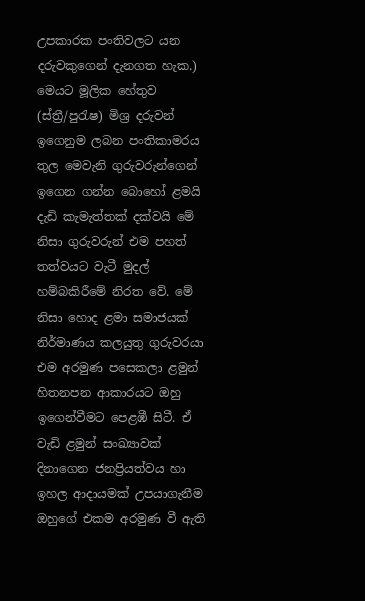උපකාරක පංතිවලට යන දරුවකුගෙන් දැනගත හැක.) මෙයට මූලික හේතුව (ස්ත්‍රී/පුරැෂ) මිශ්‍ර දරුවන් ඉගෙනුම ලබන පංතිකාමරය තුල මෙවැනි ගුරුවරුන්ගෙන් ඉගෙන ගන්න බොහෝ ළමයි දැඩි කැමැත්තක් දක්වයි මේ නිසා ගුරුවරුන් එම පහත් තත්වයට වැටී මුදල් හම්බකිරීමේ නිරත වේ. මේ නිසා හොද ළමා සමාජයක් නිර්මාණය කලයුතු ගුරුවරයා එම අරමුණ පසෙකලා ළමුන් හිතනපන ආකාරයට ඔහු ඉගෙන්වීමට පෙළඹී සිටී. ඒ වැඩි ළමුන් සංඛ්‍යාවක් දිනාගෙන ජනප්‍රියත්වය හා ඉහල ආදායමක් උපයාගැනීම ඔහුගේ එකම අරමුණ වී ඇති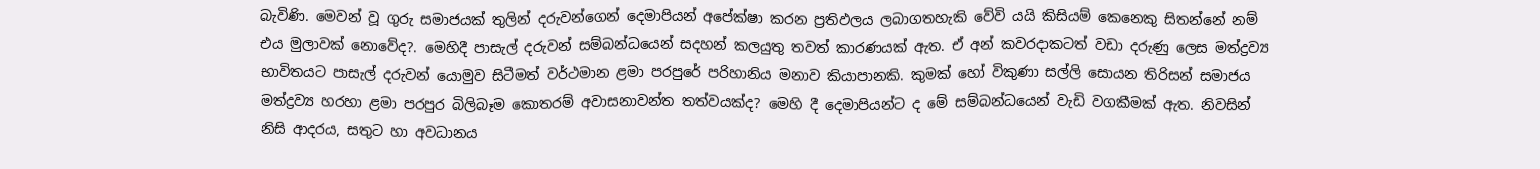බැවිණි. මෙවන් වූ ගුරු සමාජයක් තුලින් දරුවන්ගෙන් දෙමාපියන් අපේක්ෂා කරන ප්‍රතිඵලය ලබාගතහැකි වේවි යයි කිසියම් කෙනෙකු සිතන්නේ නම් එය මුලාවක් නොවේද?. මෙහිදී පාසැල් දරුවන් සම්බන්ධයෙන් සදහන් කලයුතු තවත් කාරණයක් ඇත. ඒ අන් කවරදාකටත් වඩා දරුණු ලෙස මත්ද්‍රව්‍ය භාවිතයට පාසැල් දරුවන් යොමුව සිටීමත් වර්ථමාන ළමා පරපුරේ පරිහානිය මනාව කියාපානකි. කුමක් හෝ විකුණා සල්ලි සොයන තිරිසන් සමාජය මත්ද්‍රව්‍ය හරහා ළමා පරපුර බිලිබෑම කොතරම් අවාසනාවන්ත තත්වයක්ද? මෙහි දී දෙමාපියන්ට ද මේ සම්බන්ධයෙන් වැඩි වගකීමක් ඇත. නිවසින් නිසි ආදරය, සතුට හා අවධානය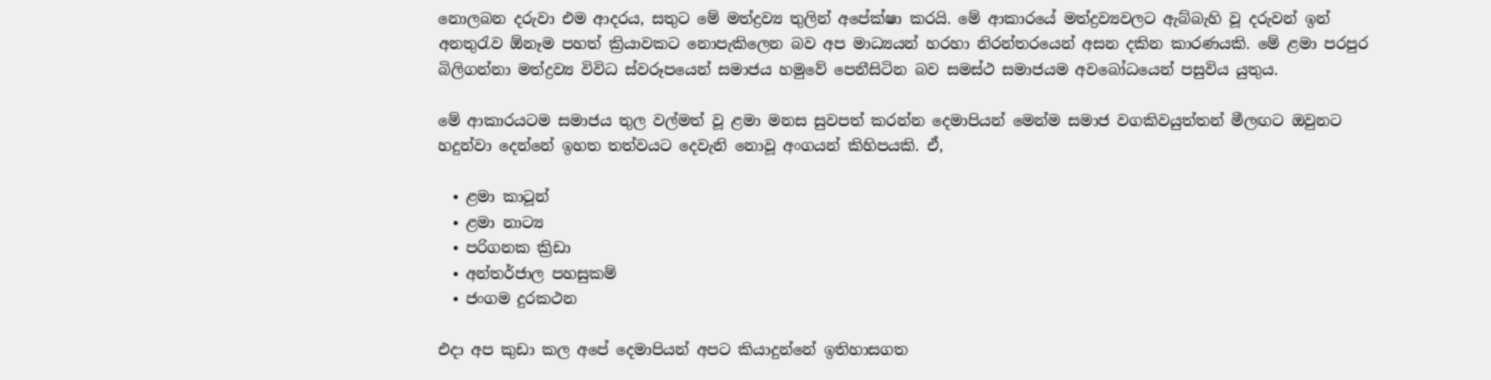නොලබන දරුවා එම ආදරය, සතුට මේ මත්ද්‍රව්‍ය තුලින් අපේක්ෂා කරයි. මේ ආකාරයේ මත්ද්‍රව්‍යවලට ඇබ්බැහි වූ දරුවන් ඉන් අනතුරැව ඕනෑම පහත් ක්‍රියාවකට නොපැකිලෙන බව අප මාධ්‍යයන් හරහා නිරන්තරයෙන් අසන දකින කාරණයකි. මේ ළමා පරපුර බිලිගන්නා මත්ද්‍රව්‍ය විවිධ ස්වරූපයෙන් සමාජය හමුවේ පෙනීසිටින බව සමස්ථ සමාජයම අවබෝධයෙන් පසුවිය යුතුය.

මේ ආකාරයටම සමාජය තුල වල්මත් වූ ළමා මනස සුවපත් කරන්න දෙමාපියන් මෙන්ම සමාජ වගකිවයුත්තන් මීලඟට ඔවුනට හදුන්වා දෙන්නේ ඉහත තත්වයට දෙවැනි නොවූ අංගයන් කිහිපයකි. ඒ,

  • ළමා කාටූන්
  • ළමා නාට්‍ය
  • පරිගනක ක්‍රිඩා
  • අන්තර්ජාල පහසුකම්
  • ජංගම දුරකථන

එදා අප කුඩා කල අපේ දෙමාපියන් අපට කියාදුන්නේ ඉතිහාසගත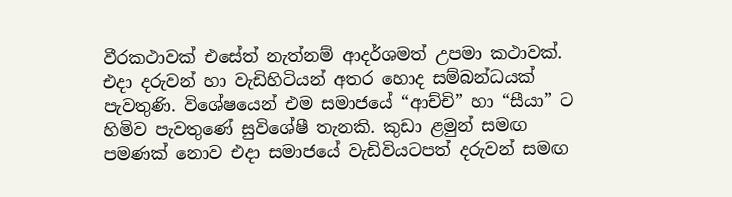වීරකථාවක් එසේත් නැත්නම් ආදර්ශමත් උපමා කථාවක්. එදා දරුවන් හා වැඩිහිටියන් අතර හොද සම්බන්ධයක් පැවතුණි. විශේෂයෙන් එම සමාජයේ “ආච්චි” හා “සීයා” ට හිමිව පැවතුණේ සුවිශේෂී තැනකි. කුඩා ළමුන් සමඟ පමණක් නොව එදා සමාජයේ වැඩිවියටපත් දරුවන් සමඟ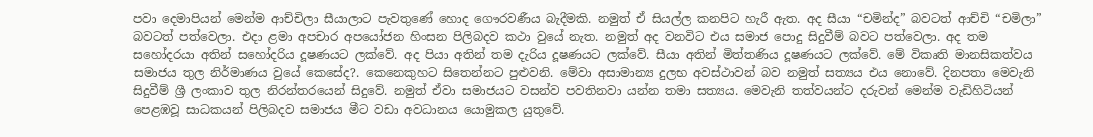පවා දෙමාපියන් මෙන්ම ආච්චිලා සීයාලාට පැවතුණේ හොද ගෞරවණීය බැදීමකි. නමුත් ඒ සියල්ල කනපිට හැරී ඇත. අද සීයා “චමින්ද” බවටත් ආච්චි “චමිලා” බවටත් පත්වෙලා. එදා ළමා අපචාර අපයෝජන හිංසන පිලිබදව කථා වුයේ නැත. නමුත් අද වනවිට එය සමාජ පොදු සිදුවීම් බවට පත්වෙලා‍. අද තම සහෝදරයා අතින් සහෝදරිය දූෂණයට ලක්වේ. අද පියා අතින් තම දැරිය දූෂණයට ලක්වේ. සීයා අතින් මිත්තණිය දූෂණයට ලක්වේ. මේ විකෘති මානසිකත්වය සමාජය තුල නිර්මාණය වුයේ කෙසේද?. කෙනෙකුහට සිතෙන්නට පුළුවනි. මේවා අසාමාන්‍ය දුලභ අවස්ථාවන් බව නමුත් සත්‍යය එය නොවේ. දිනපතා මෙවැනි සිදුවීම් ශ්‍රී ලංකාව තුල නිරන්තරයෙන් සිදුවේ. නමුත් ඒවා සමාජයට වසන්ව පවතිනවා යන්න තමා සත්‍යය. මෙවැනි තත්වයන්ට දරුවන් මෙන්ම වැඩිහිටියන් පෙළඹවූ සාධකයන් පිලිබදව සමාජය මීට වඩා අවධානය යොමුකල යුතුවේ.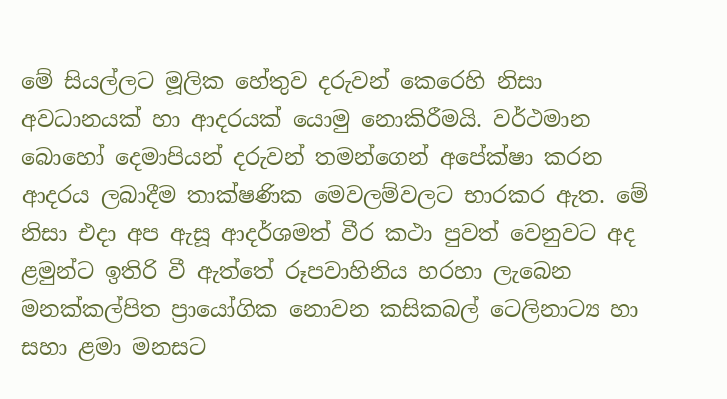මේ සියල්ලට මූලික හේතුව දරුවන් කෙරෙහි නිසා අවධානයක් හා ආදරයක් යොමු නොකිරීමයි. වර්ථමාන බොහෝ දෙමාපියන් දරුවන් තමන්ගෙන් අපේක්ෂා කරන ආදරය ලබාදීම තාක්ෂණික මෙවලම්වලට භාරකර ඇත. මේ නිසා එදා අප ඇසූ ආදර්ශමත් වීර කථා පුවත් වෙනුවට අද ළමුන්ට ඉතිරි වී ඇත්තේ රූපවාහිනිය හරහා ලැබෙන මනක්කල්පිත ප්‍රායෝගික නොවන කසිකබල් ටෙලිනාට්‍ය හා සහා ළමා මනසට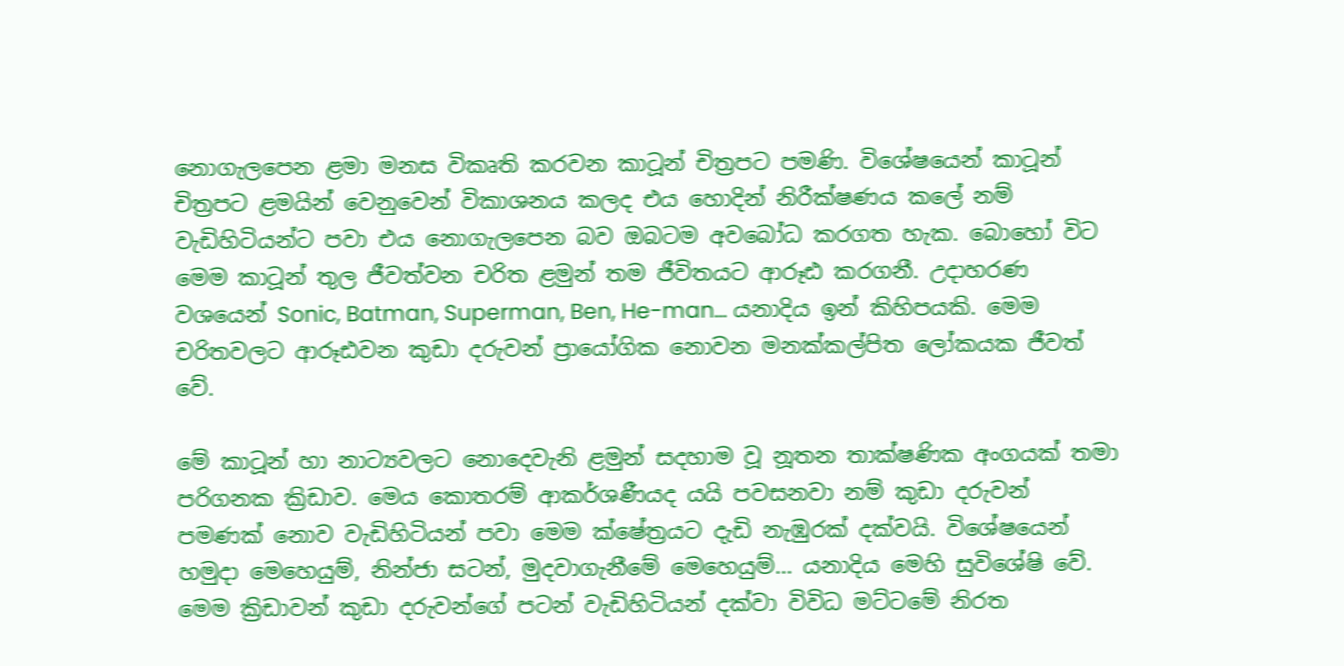නොගැලපෙන ළමා මනස විකෘති කරවන කාටූන් චිත්‍රපට පමණි. විශේෂයෙන් කාටූන් චිත්‍රපට ළමයින් වෙනුවෙන් විකාශනය කලද එය හොදින් නිරීක්ෂණය කලේ නම් වැඩිහිටියන්ට පවා එය නොගැලපෙන බව ඔබටම අවබෝධ කරගත හැක. බොහෝ විට මෙම කාටූන් තුල ජීවත්වන චරිත ළමුන් තම ජීවිතයට ආරූඪ කරගනී. උදාහරණ වශයෙන් Sonic, Batman, Superman, Ben, He-man… යනාදිය ඉන් කිහිපයකි. මෙම චරිතවලට ආරූඪවන කුඩා දරුවන් ප්‍රායෝගික නොවන මනක්කල්පිත ලෝකයක ජීවත් වේ.

මේ කාටූන් හා නාට්‍යවලට නොදෙවැනි ළමුන් සදහාම වූ නූතන තාක්ෂණික අංගයක් තමා පරිගනක ක්‍රිඩාව. මෙය කොතරම් ආකර්ශණීයද යයි පවසනවා නම් කුඩා දරුවන් පමණක් නොව වැඩිහිටියන් පවා මෙම ක්ෂේත්‍රයට දැඩි නැඹුරක් දක්වයි. විශේෂයෙන් හමුදා මෙහෙයුම්, නින්ජා සටන්, මුදවාගැනීමේ මෙහෙයුම්… යනාදිය මෙහි සුවි‍ශේෂි වේ. මෙම ක්‍රිඩාවන් කුඩා දරුවන්ගේ පටන් වැඩිහිටියන් දක්වා විවිධ මට්ටමේ නිරත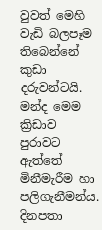වුවත් මෙහි වැඩි බලපෑම තිබෙන්නේ කුඩා දරුවන්ටයි. මන්ද මෙම ක්‍රිඩාව පුරාවට ඇත්තේ මිනීමැරීම හා පලිගැනීමන්ය. දිනපතා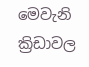මෙවැනි ක්‍රිඩාවල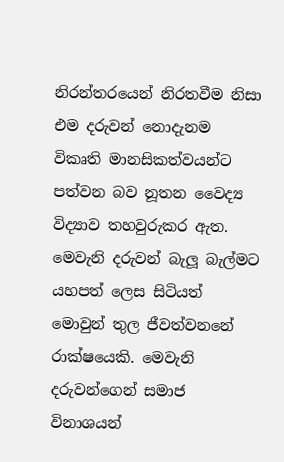නිරන්තරයෙන් නිරතවීම නිසා එම දරුවන් නොදැනම විකෘති මානසිකත්වයන්ට පත්වන බව නූතන වෛද්‍ය විද්‍යාව තහවුරුකර ඇත. මෙවැනි දරුවන් බැලූ බැල්මට යහපත් ලෙස සිටියත් මොවුන් තුල ජීවත්වනනේ රාක්ෂයෙකි. මෙවැනි දරුවන්ගෙන් සමාජ විනාශයන්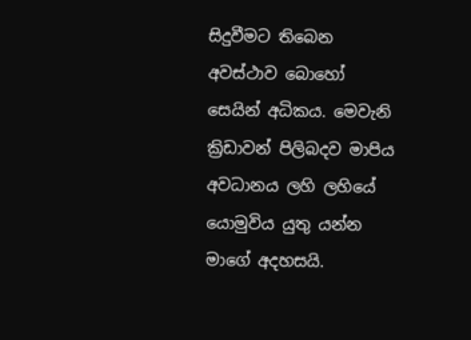සිදුවීමට තිබෙන අවස්ථාව බොහෝ සෙයින් අධිකය. මෙවැනි ක්‍රිඩාවන් පිලිබදව මාපිය අවධානය ලහි ලහියේ යොමුවිය යුතු යන්න මාගේ අදහසයි.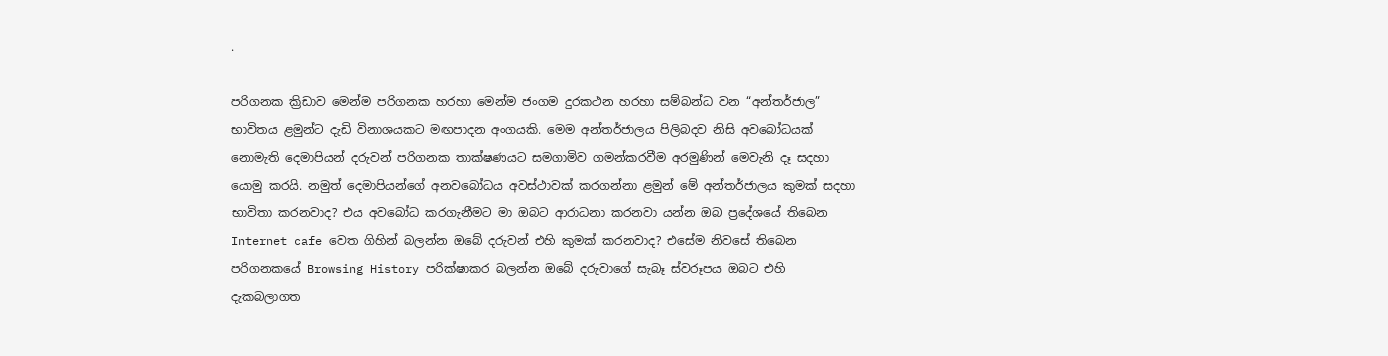.

පරිගනක ක්‍රිඩාව මෙන්ම පරිගනක හරහා මෙන්ම ජංගම දුරකථන හරහා සම්බන්ධ වන “අන්තර්ජාල” භාවිතය ළමුන්ට දැඩි විනාශයකට මඟප‍ාදන අංගයකි. මෙම අන්තර්ජාලය පිලිබදව නිසි අවබෝධයක් නොමැති දෙමාපියන් දරුවන් පරිගනක තාක්ෂණයට සමගාමිව ගමන්කරවීම අරමුණින් මෙවැනි දෑ සදහා යොමු කරයි. නමුත් දෙමාපියන්ගේ අනවබෝධය අවස්ථාවක් කරගන්නා ළමුන් මේ අන්තර්ජාලය කුමක් සදහා භාවිතා කරනවාද? එය අවබෝධ කරගැනීමට මා ඔබට ආරාධනා කරනවා යන්න ඔබ ප්‍රදේශයේ තිබෙන Internet cafe වෙත ගිහින් බලන්න ඔබේ දරුවන් එහි කුමක් කරනවාද? එසේම නිවසේ තිබෙන පරිගනකයේ Browsing History පරික්ෂාකර බලන්න ඔබේ දරුවාගේ සැබෑ ස්වරූපය ඔබට එහි දැකබලාගත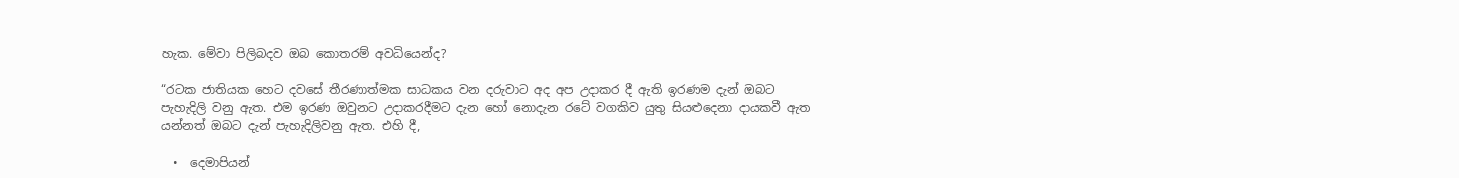හැක. මේවා පිලිබදව ඔබ කොතරම් අවධියෙන්ද?

“රටක ජාතියක හෙට දවසේ තීරණාත්මක සාධකය වන දරුවාට අද අප උදාකර දී ඇති ඉරණම දැන් ඔබට පැහැදිලි වනු ඇත. එම ඉරණ ඔවුනට උදාකරදීමට දැන හෝ නොදැන රටේ වගකිව යුතු සියළුදෙනා දායකවී ඇත යන්නත් ඔබට දැන් පැහැදිලිවනු ඇත. එහි දී,

  •  දෙමාපියන්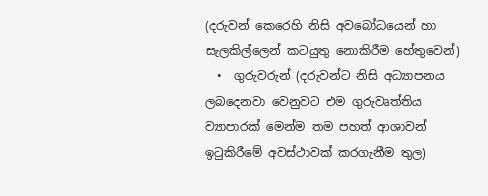(දරුවන් කෙරෙහි නිසි අවබෝධයෙන් හා සැලකිල්ලෙන් කටයුතු නොකිරීම හේතුවෙන්)
  •  ගුරුවරුන් (දරුවන්ට නිසි අධ්‍යාපනය ලබදෙනවා වෙනුවට එම ගුරුවෘත්තිය ව්‍යාපාරක් මෙන්ම තම පහත් ආශාවන් ඉටුකිරීමේ අවස්ථාවක් කරගැනීම තුල)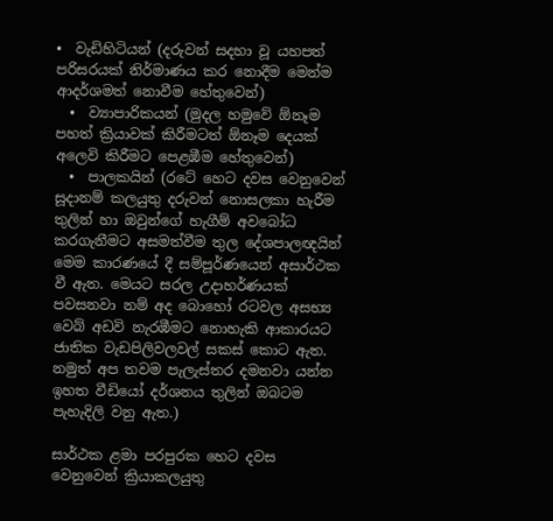•  වැඩිහිටියන් (දරුවන් සදහා වූ යහපත් පරිසරයක් නිර්මාණය කර නොදීම මෙන්ම ආදර්ශමත් නොවීම හේතුවෙන්)
  •  ව්‍යාපාරිකයන් (මුදල හමුවේ ඕනෑම පහත් ක්‍රියාවක් කිරීමටත් ඕනෑම දෙයක් අලෙවි කිරීමට පෙළඹීම හේතුවෙන්)
  •  පාලකයින් (රටේ හෙට දවස වෙනුවෙන් සූදානම් කලයුතු දරුවන් නොසලකා හැරීම තුලින් හා ඔවුන්ගේ හැගීම් අවබෝධ කරගැනීමට අසමත්වීම තුල දේශපාලඥයින් මෙම කාරණයේ දී සම්පූර්ණයෙන් අසාර්ථක වී ඇත. මෙයට සරල උදාහර්ණයක් පවසනවා නම් අද බොහෝ රටවල අසභ්‍ය වෙබ් අඩවි නැරඹීමට නොහැකි ආකාරයට ජාතික වැඩපිලිවලවල් සකස් කොට ඇත. නමුත් අප තවම පැලැස්තර දමනවා යන්න ඉහත වීඩියෝ දර්ශනය තුලින් ඔබටම පැහැදිලි වනු ඇත.)

සාර්ථක ළමා පරපුරක හෙට දවස වෙනුවෙන් ක්‍රියාකලයුතු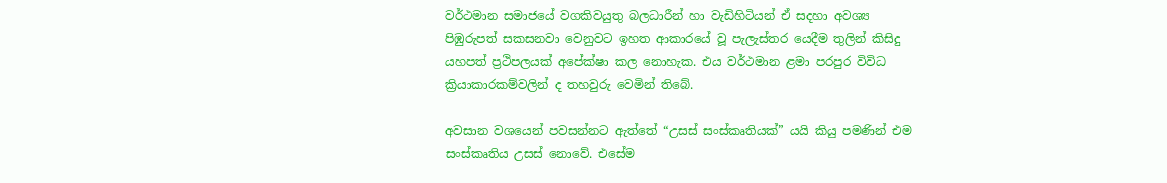වර්ථමාන සමාජයේ වගකිවයුතු බලධාරීන් හා වැඩිහිටියන් ඒ සදහා අවශ්‍ය පිඹුරුපත් සකසනවා වෙනුවට ඉහත ආකාරයේ වූ පැලැස්තර යෙදීම තුලින් කිසිදු යහපත් ප්‍රථිපලයක් අපේක්ෂා කල නොහැක. එය වර්ථමාන ළමා පරපුර විවිධ ක්‍රියාකාරකම්වලින් ද තහවුරු වෙමින් තිබේ.

අවසාන වශයෙන් පවසන්නට ඇත්තේ “උසස් සංස්කෘතියක්” යයි කියු පමණින් එම සංස්කෘතිය උසස් නොවේ. එසේම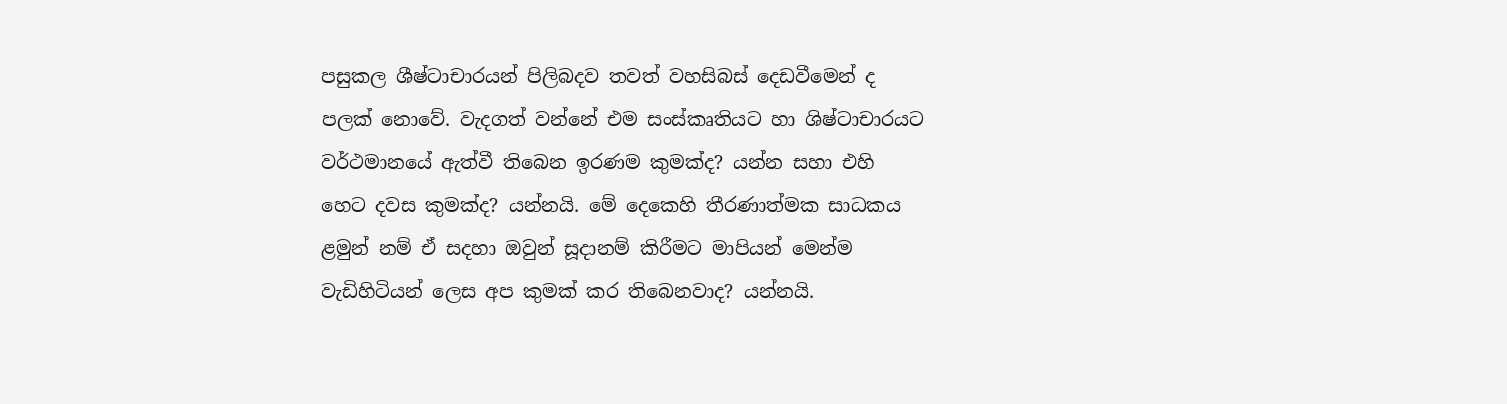පසුකල ශීෂ්ටාචාරයන් පිලිබදව තවත් වහසිබස් දෙඩවීමෙන් ද පලක් නොවේ. වැදගත් වන්නේ එම සංස්කෘතියට හා ශිෂ්ටාචාරයට වර්ථමානයේ ඇත්වී තිබෙන ඉරණම කුමක්ද? යන්න සහා එහි හෙට දවස කුමක්ද? යන්නයි. මේ දෙකෙහි තීරණාත්මක සාධකය ළමුන් නම් ඒ සදහා ඔවුන් සූදානම් කිරීමට මාපියන් මෙන්ම වැඩිහිටියන් ලෙස අප කුමක් කර තිබෙනවාද? යන්නයි.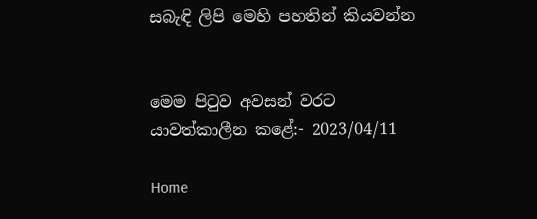සබැඳි ලිපි මෙහි පහතින් කියවන්න


මෙම පිටුව අවසන් වරට යාවත්කාලීන කළේ:- 2023/04/11

Home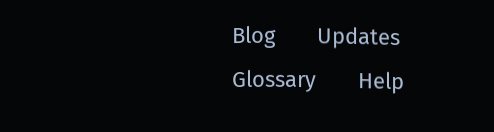Blog       Updates       Glossary       Help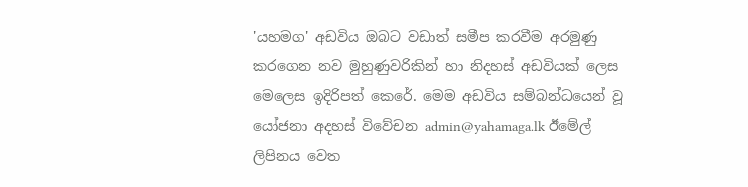'යහමග' අඩවිය ඔබට වඩාත් සමීප කරවීම අරමුණු කරගෙන නව මුහුණුවරිකින් හා නිදහස් අඩවියක් ලෙස මෙලෙස ඉදිරිපත් කෙරේ. මෙම අඩවිය සම්බන්ධයෙන් වූ යෝජනා අදහස් විවේචන admin@yahamaga.lk ඊමේල් ලිපිනය වෙත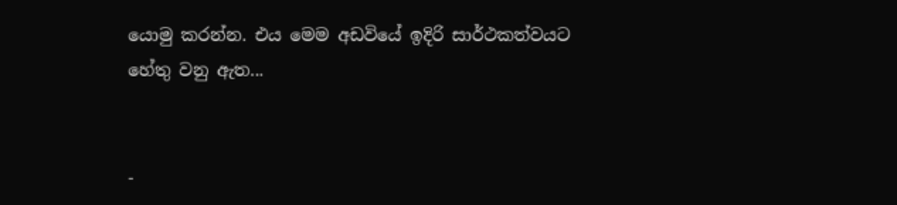යොමු කරන්න. එය මෙම අඩවියේ ඉදිරි සාර්ථකත්වයට හේතු වනු ඇත...


-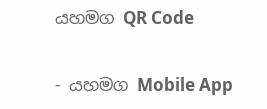යහමග QR Code

- යහමග Mobile App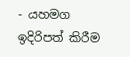- යහමග ඉදිරිපත් කිරීම